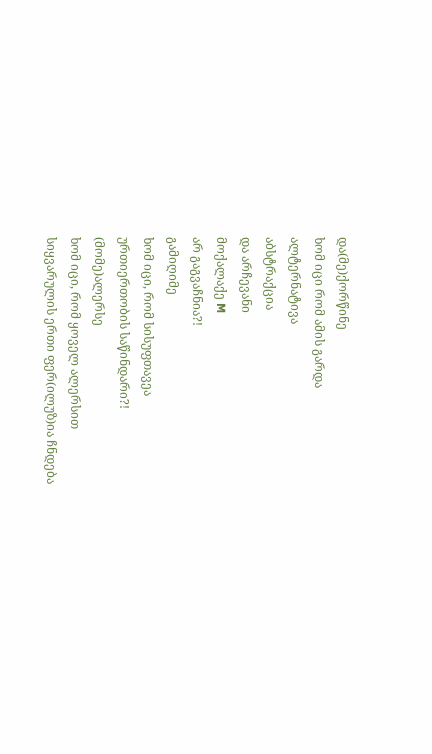და(მე)ქორწინე
ხომ იცი რომ ამის გარდა
ალტერნატივა
აბსტრაქცია
და არჩევანი
მოქალაქე M
არ გაგვაჩნია?!
გამიღიმე
ხომ იცი, რომ სისუფთავეა
ურთიერთობის საწინდარი?!
(მომე)ალერსე
ხომ იცი, რომ ყოველ ალერსით
სიყვარულის ერთი ფერ(ილუზ)ია ჩნდება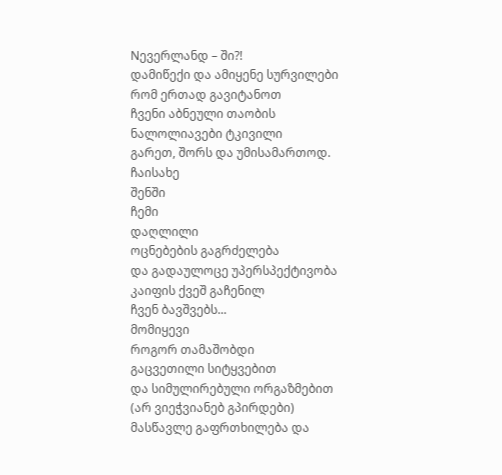Nევერლანდ – ში?!
დამიწექი და ამიყენე სურვილები
რომ ერთად გავიტანოთ
ჩვენი აბნეული თაობის
ნალოლიავები ტკივილი
გარეთ, შორს და უმისამართოდ.
ჩაისახე
შენში
ჩემი
დაღლილი
ოცნებების გაგრძელება
და გადაულოცე უპერსპექტივობა
კაიფის ქვეშ გაჩენილ
ჩვენ ბავშვებს...
მომიყევი
როგორ თამაშობდი
გაცვეთილი სიტყვებით
და სიმულირებული ორგაზმებით
(არ ვიეჭვიანებ გპირდები)
მასწავლე გაფრთხილება და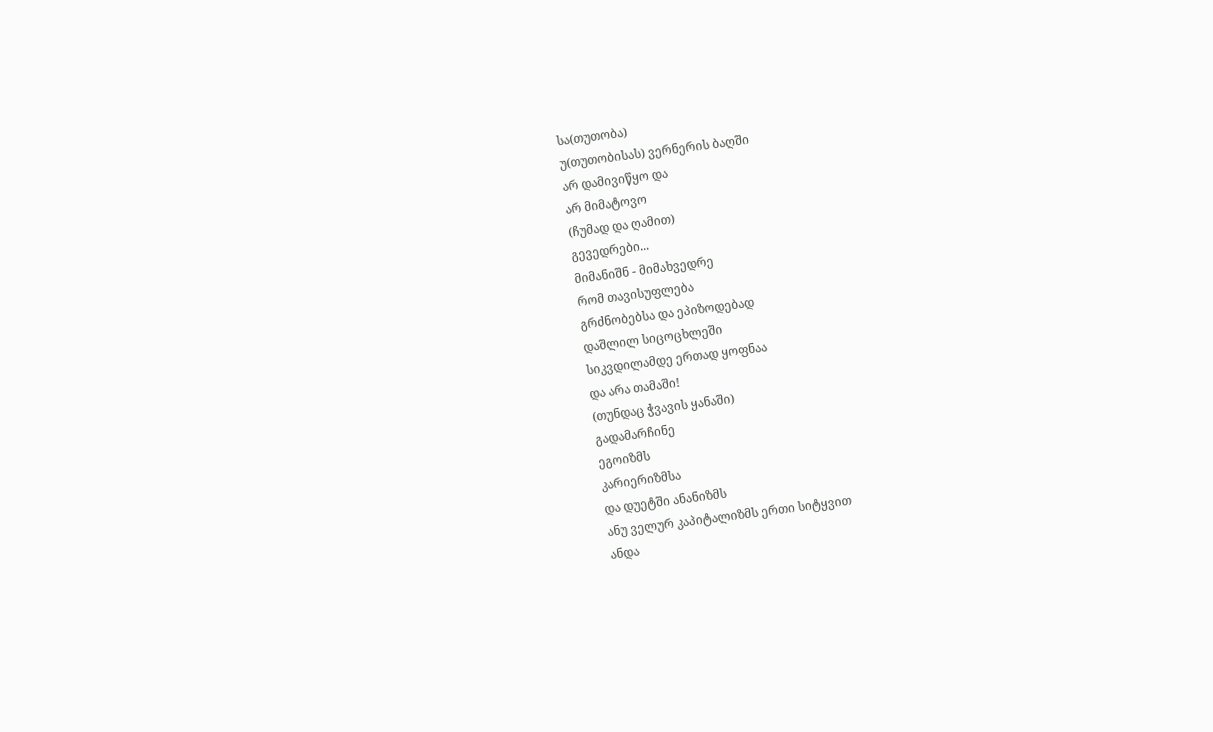სა(თუთობა)
უ(თუთობისას) ვერნერის ბაღში
არ დამივიწყო და
არ მიმატოვო
(ჩუმად და ღამით)
გევედრები...
მიმანიშნ - მიმახვედრე
რომ თავისუფლება
გრძნობებსა და ეპიზოდებად
დაშლილ სიცოცხლეში
სიკვდილამდე ერთად ყოფნაა
და არა თამაში!
(თუნდაც ჭვავის ყანაში)
გადამარჩინე
ეგოიზმს
კარიერიზმსა
და დუეტში ანანიზმს
ანუ ველურ კაპიტალიზმს ერთი სიტყვით
ანდა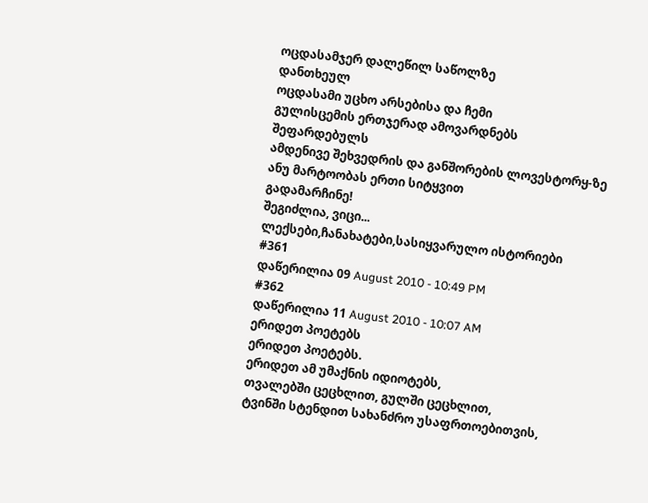ოცდასამჯერ დალეწილ საწოლზე
დანთხეულ
ოცდასამი უცხო არსებისა და ჩემი
გულისცემის ერთჯერად ამოვარდნებს
შეფარდებულს
ამდენივე შეხვედრის და განშორების ლოვესტორყ-ზე
ანუ მარტოობას ერთი სიტყვით
გადამარჩინე!
შეგიძლია, ვიცი...
ლექსები,ჩანახატები,სასიყვარულო ისტორიები
#361
დაწერილია 09 August 2010 - 10:49 PM
#362
დაწერილია 11 August 2010 - 10:07 AM
ერიდეთ პოეტებს
ერიდეთ პოეტებს.
ერიდეთ ამ უმაქნის იდიოტებს,
თვალებში ცეცხლით, გულში ცეცხლით,
ტვინში სტენდით სახანძრო უსაფრთოებითვის,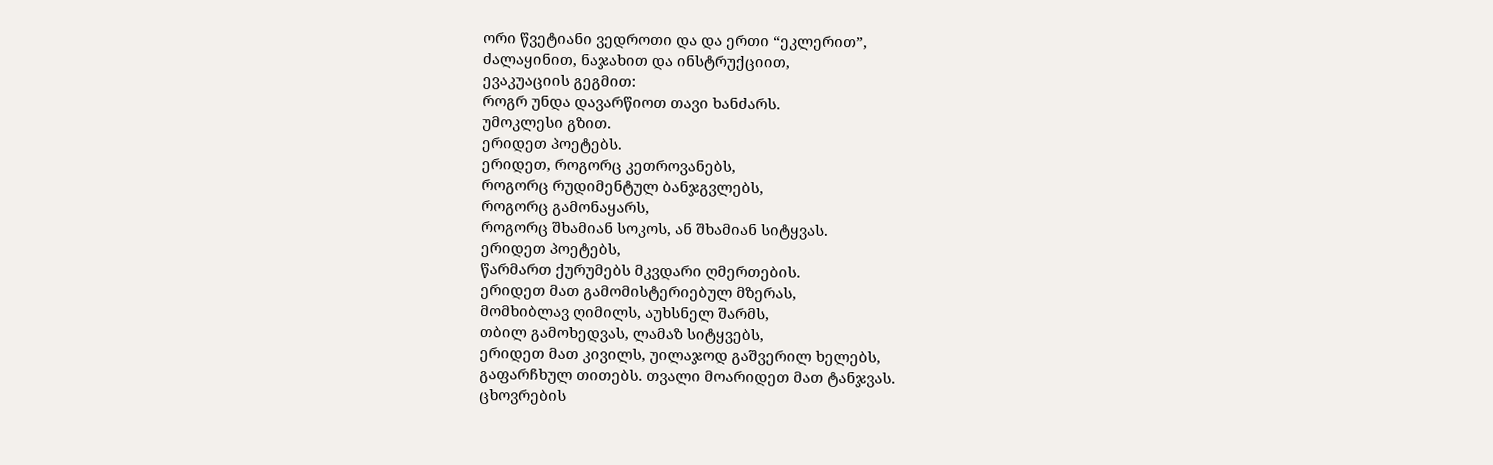ორი წვეტიანი ვედროთი და და ერთი “ეკლერით”,
ძალაყინით, ნაჯახით და ინსტრუქციით,
ევაკუაციის გეგმით:
როგრ უნდა დავარწიოთ თავი ხანძარს.
უმოკლესი გზით.
ერიდეთ პოეტებს.
ერიდეთ, როგორც კეთროვანებს,
როგორც რუდიმენტულ ბანჯგვლებს,
როგორც გამონაყარს,
როგორც შხამიან სოკოს, ან შხამიან სიტყვას.
ერიდეთ პოეტებს,
წარმართ ქურუმებს მკვდარი ღმერთების.
ერიდეთ მათ გამომისტერიებულ მზერას,
მომხიბლავ ღიმილს, აუხსნელ შარმს,
თბილ გამოხედვას, ლამაზ სიტყვებს,
ერიდეთ მათ კივილს, უილაჯოდ გაშვერილ ხელებს,
გაფარჩხულ თითებს. თვალი მოარიდეთ მათ ტანჯვას.
ცხოვრების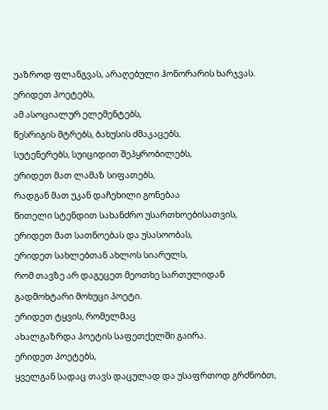უაზროდ ფლანგვას, არაღებული ჰონორარის ხარჯვას.
ერიდეთ პოეტებს,
ამ ასოციალურ ელემენტებს,
წესრიგის მტრებს, ბახუსის ძმაკაცებს,
სუტენერებს, სუიციდით შეპყრობილებს,
ერიდეთ მათ ლამაზ სიფათებს,
რადგან მათ უკან დაჩეხილი გონებაა
წითელი სტენდით სახანძრო უსართხოებისათვის,
ერიდეთ მათ სათნოებას და უსასოობას,
ერიდეთ სახლებთან ახლოს სიარულს,
რომ თავზე არ დაგეცეთ მეოთხე სართულიდან
გადმოხტარი მოხუცი პოეტი.
ერიდეთ ტყვის, რომელმაც
ახალგაზრდა პოეტის საფეთქელში გაირა.
ერიდეთ პოეტებს,
ყველგან სადაც თავს დაცულად და უსაფრთოდ გრძნობთ,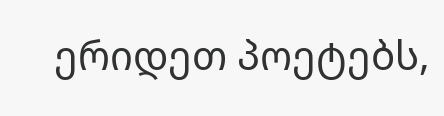ერიდეთ პოეტებს,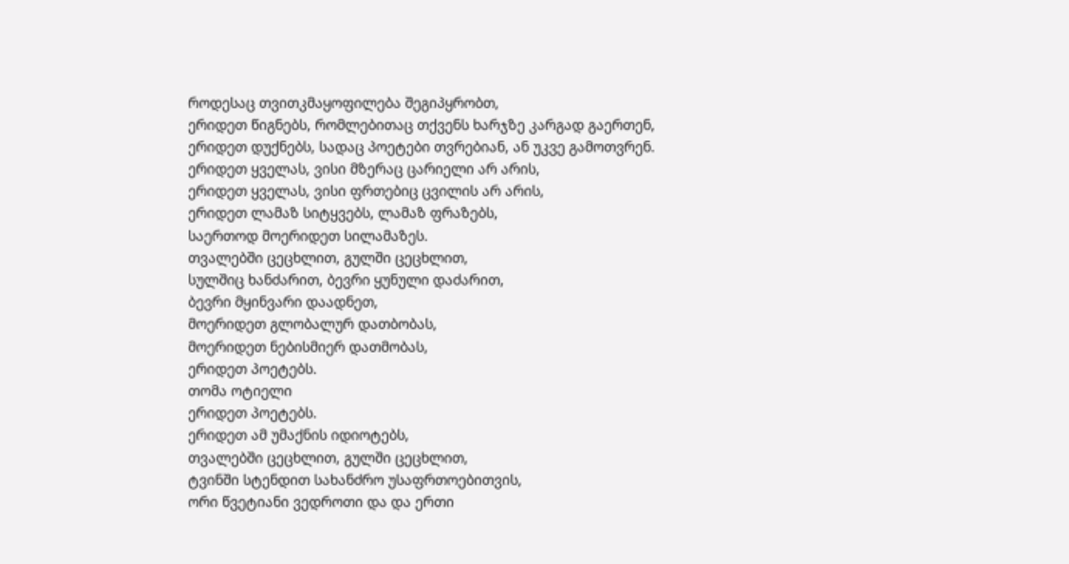როდესაც თვითკმაყოფილება შეგიპყრობთ,
ერიდეთ წიგნებს, რომლებითაც თქვენს ხარჯზე კარგად გაერთენ,
ერიდეთ დუქნებს, სადაც პოეტები თვრებიან, ან უკვე გამოთვრენ.
ერიდეთ ყველას, ვისი მზერაც ცარიელი არ არის,
ერიდეთ ყველას, ვისი ფრთებიც ცვილის არ არის,
ერიდეთ ლამაზ სიტყვებს, ლამაზ ფრაზებს,
საერთოდ მოერიდეთ სილამაზეს.
თვალებში ცეცხლით, გულში ცეცხლით,
სულშიც ხანძარით, ბევრი ყუნული დაძარით,
ბევრი მყინვარი დაადნეთ,
მოერიდეთ გლობალურ დათბობას,
მოერიდეთ ნებისმიერ დათმობას,
ერიდეთ პოეტებს.
თომა ოტიელი
ერიდეთ პოეტებს.
ერიდეთ ამ უმაქნის იდიოტებს,
თვალებში ცეცხლით, გულში ცეცხლით,
ტვინში სტენდით სახანძრო უსაფრთოებითვის,
ორი წვეტიანი ვედროთი და და ერთი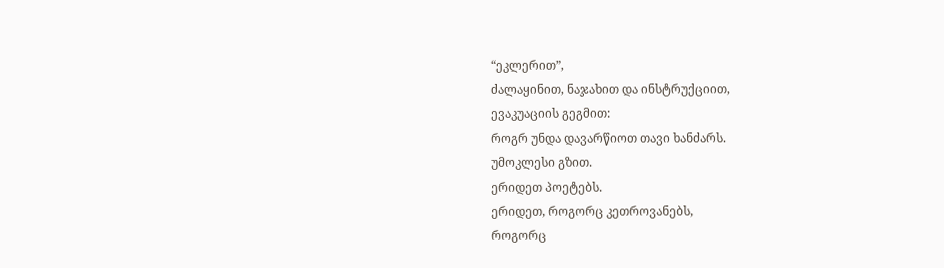“ეკლერით”,
ძალაყინით, ნაჯახით და ინსტრუქციით,
ევაკუაციის გეგმით:
როგრ უნდა დავარწიოთ თავი ხანძარს.
უმოკლესი გზით.
ერიდეთ პოეტებს.
ერიდეთ, როგორც კეთროვანებს,
როგორც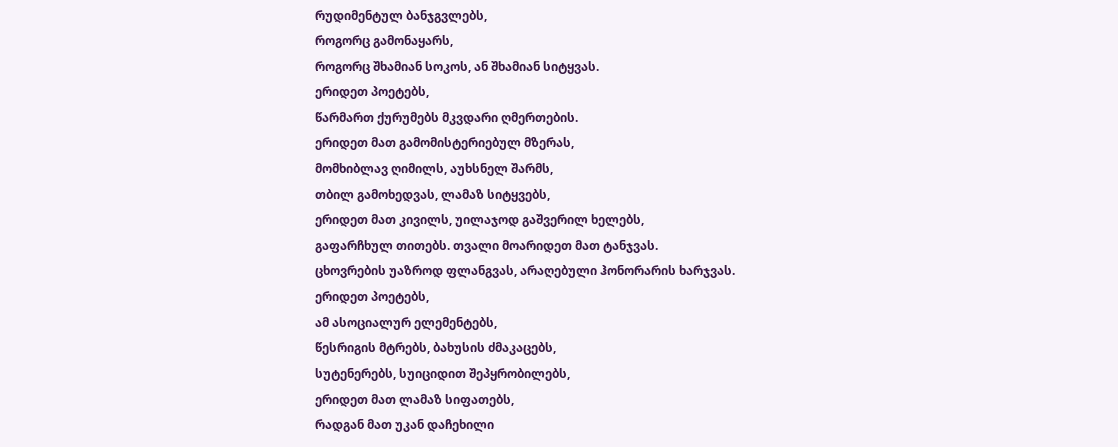რუდიმენტულ ბანჯგვლებს,
როგორც გამონაყარს,
როგორც შხამიან სოკოს, ან შხამიან სიტყვას.
ერიდეთ პოეტებს,
წარმართ ქურუმებს მკვდარი ღმერთების.
ერიდეთ მათ გამომისტერიებულ მზერას,
მომხიბლავ ღიმილს, აუხსნელ შარმს,
თბილ გამოხედვას, ლამაზ სიტყვებს,
ერიდეთ მათ კივილს, უილაჯოდ გაშვერილ ხელებს,
გაფარჩხულ თითებს. თვალი მოარიდეთ მათ ტანჯვას.
ცხოვრების უაზროდ ფლანგვას, არაღებული ჰონორარის ხარჯვას.
ერიდეთ პოეტებს,
ამ ასოციალურ ელემენტებს,
წესრიგის მტრებს, ბახუსის ძმაკაცებს,
სუტენერებს, სუიციდით შეპყრობილებს,
ერიდეთ მათ ლამაზ სიფათებს,
რადგან მათ უკან დაჩეხილი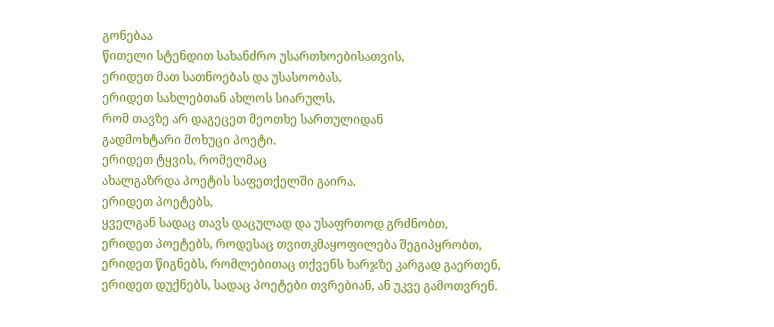გონებაა
წითელი სტენდით სახანძრო უსართხოებისათვის,
ერიდეთ მათ სათნოებას და უსასოობას,
ერიდეთ სახლებთან ახლოს სიარულს,
რომ თავზე არ დაგეცეთ მეოთხე სართულიდან
გადმოხტარი მოხუცი პოეტი.
ერიდეთ ტყვის, რომელმაც
ახალგაზრდა პოეტის საფეთქელში გაირა.
ერიდეთ პოეტებს,
ყველგან სადაც თავს დაცულად და უსაფრთოდ გრძნობთ,
ერიდეთ პოეტებს, როდესაც თვითკმაყოფილება შეგიპყრობთ,
ერიდეთ წიგნებს, რომლებითაც თქვენს ხარჯზე კარგად გაერთენ,
ერიდეთ დუქნებს, სადაც პოეტები თვრებიან, ან უკვე გამოთვრენ.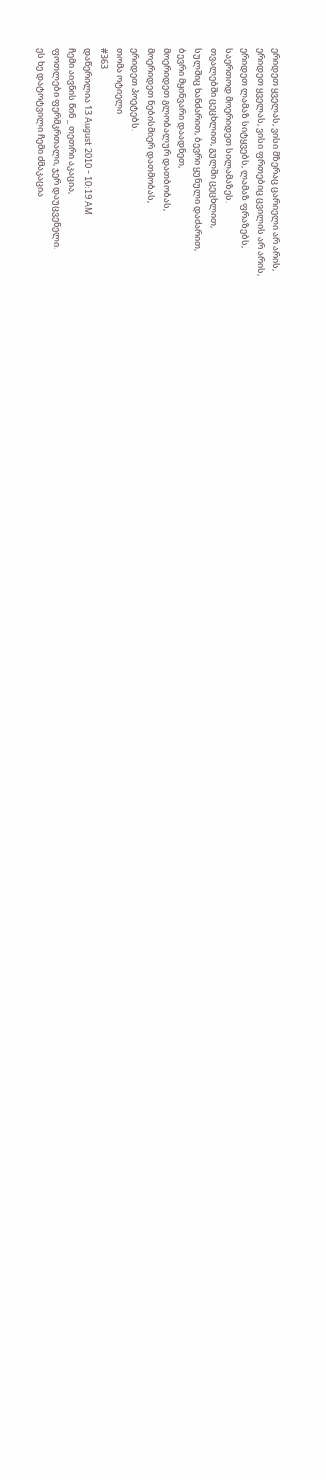ერიდეთ ყველას, ვისი მზერაც ცარიელი არ არის,
ერიდეთ ყველას, ვისი ფრთებიც ცვილის არ არის,
ერიდეთ ლამაზ სიტყვებს, ლამაზ ფრაზებს,
საერთოდ მოერიდეთ სილამაზეს.
თვალებში ცეცხლით, გულში ცეცხლით,
სულშიც ხანძარით, ბევრი ყუნული დაძარით,
ბევრი მყინვარი დაადნეთ,
მოერიდეთ გლობალურ დათბობას,
მოერიდეთ ნებისმიერ დათმობას,
ერიდეთ პოეტებს.
თომა ოტიელი
#363
დაწერილია 13 August 2010 - 10:19 AM
ჩემი აივნის წინ _ თეთრი აკაცია,
ფოთლები ფერმკრთალი, ჯერ დაუცვენელი.
ეს ხე დატოტვილი ჩემი ძმაკაცია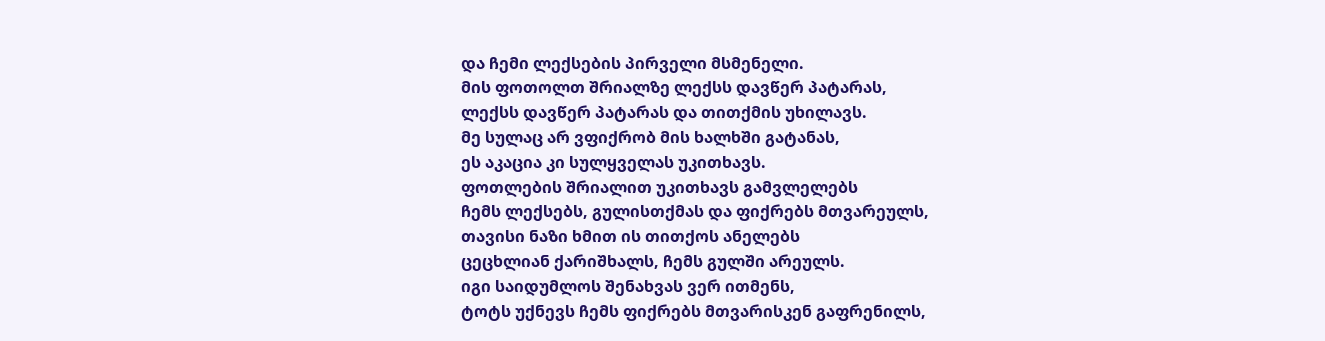და ჩემი ლექსების პირველი მსმენელი.
მის ფოთოლთ შრიალზე ლექსს დავწერ პატარას,
ლექსს დავწერ პატარას და თითქმის უხილავს.
მე სულაც არ ვფიქრობ მის ხალხში გატანას,
ეს აკაცია კი სულყველას უკითხავს.
ფოთლების შრიალით უკითხავს გამვლელებს
ჩემს ლექსებს, გულისთქმას და ფიქრებს მთვარეულს,
თავისი ნაზი ხმით ის თითქოს ანელებს
ცეცხლიან ქარიშხალს, ჩემს გულში არეულს.
იგი საიდუმლოს შენახვას ვერ ითმენს,
ტოტს უქნევს ჩემს ფიქრებს მთვარისკენ გაფრენილს,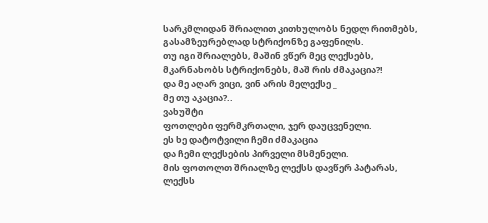სარკმლიდან შრიალით კითხულობს ნედლ რითმებს,
გასამზეურებლად სტრიქონზე გაფენილს.
თუ იგი შრიალებს, მაშინ ვწერ მეც ლექსებს,
მკარნახობს სტრიქონებს, მაშ რის ძმაკაცია?!
და მე აღარ ვიცი, ვინ არის მელექსე _
მე თუ აკაცია?..
ვახუშტი
ფოთლები ფერმკრთალი, ჯერ დაუცვენელი.
ეს ხე დატოტვილი ჩემი ძმაკაცია
და ჩემი ლექსების პირველი მსმენელი.
მის ფოთოლთ შრიალზე ლექსს დავწერ პატარას,
ლექსს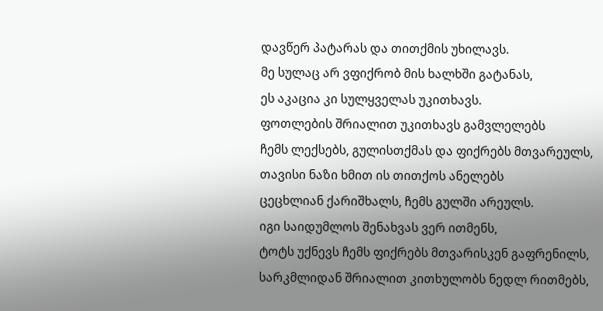დავწერ პატარას და თითქმის უხილავს.
მე სულაც არ ვფიქრობ მის ხალხში გატანას,
ეს აკაცია კი სულყველას უკითხავს.
ფოთლების შრიალით უკითხავს გამვლელებს
ჩემს ლექსებს, გულისთქმას და ფიქრებს მთვარეულს,
თავისი ნაზი ხმით ის თითქოს ანელებს
ცეცხლიან ქარიშხალს, ჩემს გულში არეულს.
იგი საიდუმლოს შენახვას ვერ ითმენს,
ტოტს უქნევს ჩემს ფიქრებს მთვარისკენ გაფრენილს,
სარკმლიდან შრიალით კითხულობს ნედლ რითმებს,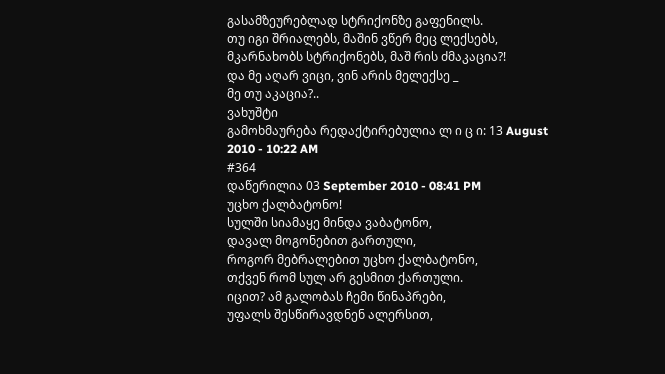გასამზეურებლად სტრიქონზე გაფენილს.
თუ იგი შრიალებს, მაშინ ვწერ მეც ლექსებს,
მკარნახობს სტრიქონებს, მაშ რის ძმაკაცია?!
და მე აღარ ვიცი, ვინ არის მელექსე _
მე თუ აკაცია?..
ვახუშტი
გამოხმაურება რედაქტირებულია ლ ი ც ი: 13 August 2010 - 10:22 AM
#364
დაწერილია 03 September 2010 - 08:41 PM
უცხო ქალბატონო!
სულში სიამაყე მინდა ვაბატონო,
დავალ მოგონებით გართული,
როგორ მებრალებით უცხო ქალბატონო,
თქვენ რომ სულ არ გესმით ქართული.
იცით? ამ გალობას ჩემი წინაპრები,
უფალს შესწირავდნენ ალერსით,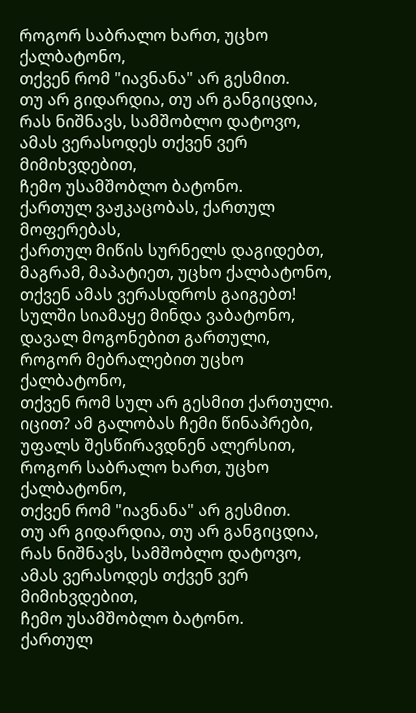როგორ საბრალო ხართ, უცხო ქალბატონო,
თქვენ რომ "იავნანა" არ გესმით.
თუ არ გიდარდია, თუ არ განგიცდია,
რას ნიშნავს, სამშობლო დატოვო,
ამას ვერასოდეს თქვენ ვერ მიმიხვდებით,
ჩემო უსამშობლო ბატონო.
ქართულ ვაჟკაცობას, ქართულ მოფერებას,
ქართულ მიწის სურნელს დაგიდებთ,
მაგრამ, მაპატიეთ, უცხო ქალბატონო,
თქვენ ამას ვერასდროს გაიგებთ!
სულში სიამაყე მინდა ვაბატონო,
დავალ მოგონებით გართული,
როგორ მებრალებით უცხო ქალბატონო,
თქვენ რომ სულ არ გესმით ქართული.
იცით? ამ გალობას ჩემი წინაპრები,
უფალს შესწირავდნენ ალერსით,
როგორ საბრალო ხართ, უცხო ქალბატონო,
თქვენ რომ "იავნანა" არ გესმით.
თუ არ გიდარდია, თუ არ განგიცდია,
რას ნიშნავს, სამშობლო დატოვო,
ამას ვერასოდეს თქვენ ვერ მიმიხვდებით,
ჩემო უსამშობლო ბატონო.
ქართულ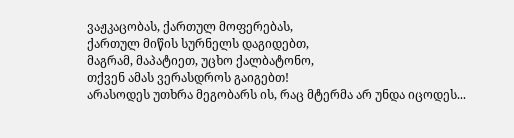ვაჟკაცობას, ქართულ მოფერებას,
ქართულ მიწის სურნელს დაგიდებთ,
მაგრამ, მაპატიეთ, უცხო ქალბატონო,
თქვენ ამას ვერასდროს გაიგებთ!
არასოდეს უთხრა მეგობარს ის, რაც მტერმა არ უნდა იცოდეს...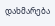დახმარება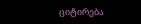ციტირება